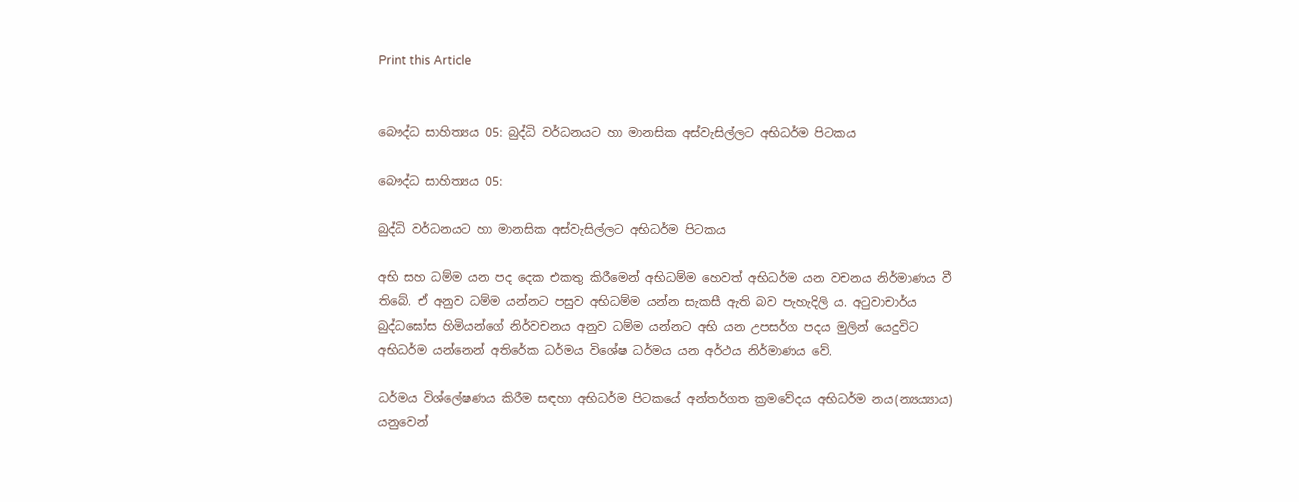Print this Article


බෞද්ධ සාහිත්‍යය 05: බුද්ධි වර්ධනයට හා මානසික අස්වැසිල්ලට අභිධර්ම පිටකය

බෞද්ධ සාහිත්‍යය 05:

බුද්ධි වර්ධනයට හා මානසික අස්වැසිල්ලට අභිධර්ම පිටකය

අභි සහ ධම්ම යන පද දෙක එකතු කිරීමෙන් අභිධම්ම හෙවත් අභිධර්ම යන වචනය නිර්මාණය වී තිබේ. ඒ අනුව ධම්ම යන්නට පසුව අභිධම්ම යන්න සැකසී ඇති බව පැහැදිලි ය. අටුවාචාර්ය බුද්ධඝෝස හිමියන්ගේ නිර්වචනය අනුව ධම්ම යන්නට අභි යන උපසර්ග පදය මුලින් යෙදුවිට අභිධර්ම යන්නෙන් අතිරේක ධර්මය විශේෂ ධර්මය යන අර්ථය නිර්මාණය වේ.

ධර්මය විශ්ලේෂණය කිරීම සඳහා අභිධර්ම පිටකයේ අන්තර්ගත ක්‍රමවේදය අභිධර්ම නය(න්‍යය්‍යාය) යනුවෙන්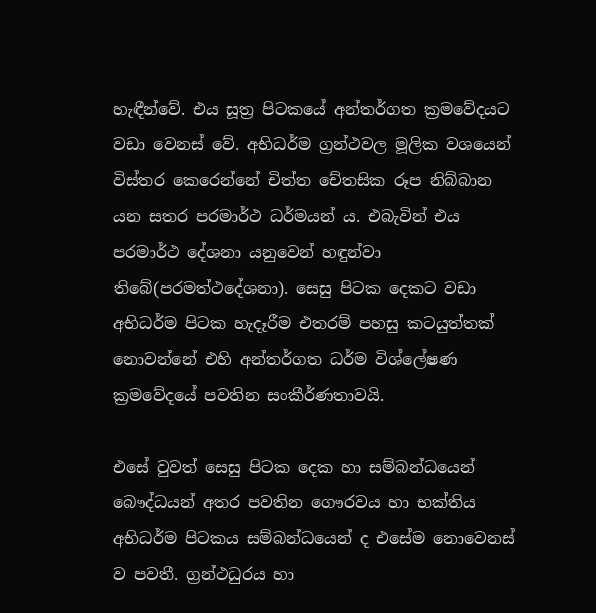හැඳීන්වේ. එය සූත්‍ර පිටකයේ අන්තර්ගත ක්‍රමවේදයට වඩා වෙනස් වේ. අභිධර්ම ග්‍රන්ථවල මූලික වශයෙන් විස්තර කෙරෙන්නේ චිත්ත චේතසික රූප නිබ්බාන යන සතර පරමාර්ථ ධර්මයන් ය. එබැවින් එය පරමාර්ථ දේශනා යනුවෙන් හඳුන්වා තිබේ(පරමත්ථදේශනා). සෙසු පිටක දෙකට වඩා අභිධර්ම පිටක හැදෑරීම එතරම් පහසු කටයුත්තක් නොවන්නේ එහි අන්තර්ගත ධර්ම විශ්ලේෂණ ක්‍රමවේදයේ පවතින සංකීර්ණතාවයි.

එසේ වුවත් සෙසු පිටක දෙක හා සම්බන්ධයෙන් බෞද්ධයන් අතර පවතින ගෞරවය හා භක්තිය අභිධර්ම පිටකය සම්බන්ධයෙන් ද එසේම නොවෙනස් ව පවතී. ග්‍රන්ථධුරය හා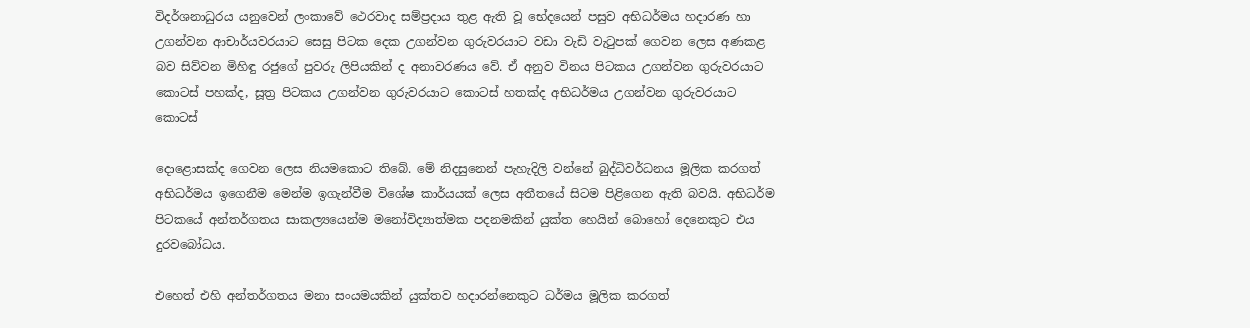විදර්ශනාධුරය යනුවෙන් ලංකාවේ ථෙරවාද සම්ප්‍රදාය තුළ ඇති වූ භේදයෙන් පසුව අභිධර්මය හදාරණ හා උගන්වන ආචාර්යවරයාට සෙසු පිටක දෙක උගන්වන ගුරුවරයාට වඩා වැඩි වැටුපක් ගෙවන ලෙස අණකළ බව සිව්වන මිහිඳු රජුගේ පුවරු ලිපියකින් ද අනාවරණය වේ. ඒ අනුව විනය පිටකය උගන්වන ගුරුවරයාට කොටස් පහක්ද, සූත්‍ර පිටකය උගන්වන ගුරුවරයාට කොටස් හතක්ද අභිධර්මය උගන්වන ගුරුවරයාට කොටස්

දොළොසක්ද ගෙවන ලෙස නියමකොට තිබේ. මේ නිදසුනෙන් පැහැදිලි වන්නේ බුද්ධිවර්ධනය මූලික කරගත් අභිධර්මය ඉගෙනීම මෙන්ම ඉගැන්වීම විශේෂ කාර්යයක් ලෙස අතීතයේ සිටම පිළිගෙන ඇති බවයි. අභිධර්ම පිටකයේ අන්තර්ගතය සාකල්‍යයෙන්ම මනෝවිද්‍යාත්මක පදනමකින් යුක්ත හෙයින් බොහෝ දෙනෙකුට එය දුරවබෝධය.

එහෙත් එහි අන්තර්ගතය මනා සංයමයකින් යුක්තව හදාරන්නෙකුට ධර්මය මූලික කරගත්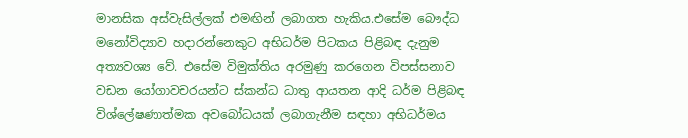මානසික අස්වැසිල්ලක් එමඟින් ලබාගත හැකිය.එසේම බෞද්ධ මනෝවිද්‍යාව හදාරන්නෙකුට අභිධර්ම පිටකය පිළිබඳ දැනුම අත්‍යවශ්‍ය වේ. එසේම විමුක්තිය අරමුණු කරගෙන විපස්සනාව වඩන යෝගාවචරයන්ට ස්කන්ධ ධාතු ආයතන ආදි ධර්ම පිළිබඳ විශ්ලේෂණාත්මක අවබෝධයක් ලබාගැනීම සඳහා අභිධර්මය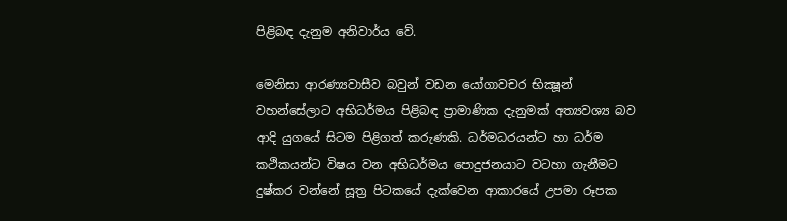පිළිබඳ දැනුම අනිවාර්ය වේ.

මෙනිසා ආරණ්‍යවාසීව බවුන් වඩන යෝගාවචර භික්‍ෂූන් වහන්සේලාට අභිධර්මය පිළිබඳ ප්‍රාමාණික දැනුමක් අත්‍යවශ්‍ය බව ආදි යුගයේ සිටම පිළිගත් කරුණකි. ධර්මධරයන්ට හා ධර්ම කථිකයන්ට විෂය වන අභිධර්මය පොදුජනයාට වටහා ගැනීමට දුෂ්කර වන්නේ සූත්‍ර පිටකයේ දැක්වෙන ආකාරයේ උපමා රූපක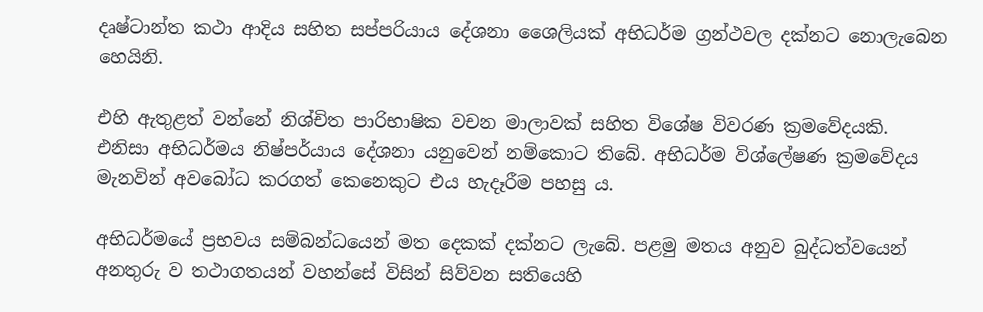දෘෂ්ටාන්ත කථා ආදිය සහිත සප්පරියාය දේශනා ශෛලියක් අභිධර්ම ග්‍රන්ථවල දක්නට නොලැබෙන හෙයිනි.

එහි ඇතුළත් වන්නේ නිශ්චිත පාරිභාෂික වචන මාලාවක් සහිත විශේෂ විවරණ ක්‍රමවේදයකි. එනිසා අභිධර්මය නිෂ්පර්යාය දේශනා යනුවෙන් නම්කොට තිබේ. අභිධර්ම විශ්ලේෂණ ක්‍රමවේදය මැනවින් අවබෝධ කරගත් කෙනෙකුට එය හැදෑරීම පහසු ය.

අභිධර්මයේ ප්‍රභවය සම්බන්ධයෙන් මත දෙකක් දක්නට ලැබේ. පළමු මතය අනුව බුද්ධත්වයෙන් අනතුරු ව තථාගතයන් වහන්සේ විසින් සිව්වන සතියෙහි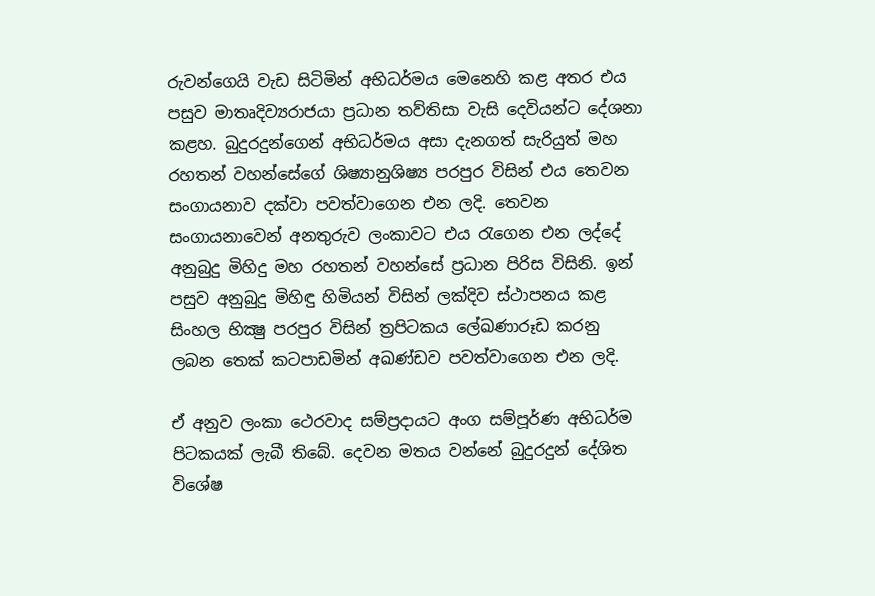රුවන්ගෙයි වැඩ සිටිමින් අභිධර්මය මෙනෙහි කළ අතර එය පසුව මාතෘදිව්‍යරාජයා ප්‍රධාන තව්තිසා වැසි දෙවියන්ට දේශනා කළහ. බුදුරදුන්ගෙන් අභිධර්මය අසා දැනගත් සැරියුත් මහ රහතන් වහන්සේගේ ශිෂ්‍යානුශිෂ්‍ය පරපුර විසින් එය තෙවන සංගායනාව දක්වා පවත්වාගෙන එන ලදි. තෙවන සංගායනාවෙන් අනතුරුව ලංකාවට එය රැගෙන එන ලද්දේ අනුබුදු මිහිදු මහ රහතන් වහන්සේ ප්‍රධාන පිරිස විසිනි. ඉන් පසුව අනුබුදු මිහිඳු හිමියන් විසින් ලක්දිව ස්ථාපනය කළ සිංහල භික්‍ෂු පරපුර විසින් ත්‍රපිටකය ලේඛණාරූඩ කරනු ලබන තෙක් කටපාඩමින් අඛණ්ඩව පවත්වාගෙන එන ලදි.

ඒ අනුව ලංකා ථෙරවාද සම්ප්‍රදායට අංග සම්පූර්ණ අභිධර්ම පිටකයක් ලැබී තිබේ. දෙවන මතය වන්නේ බුදුරදුන් දේශිත විශේෂ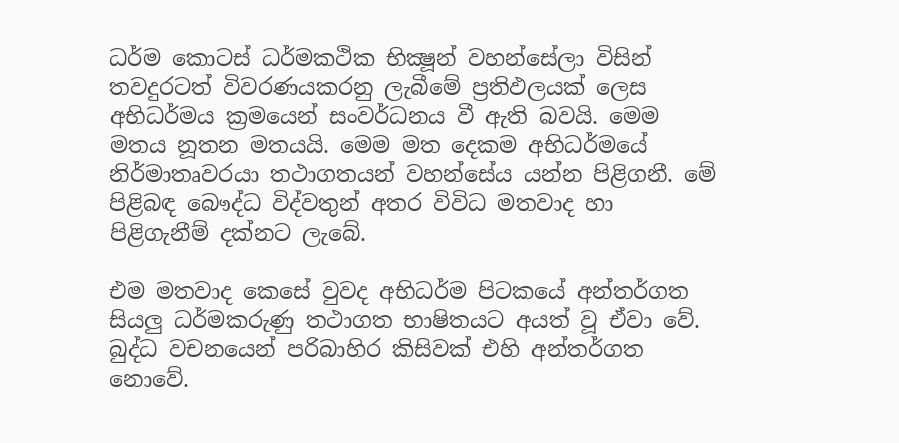ධර්ම කොටස් ධර්මකථික භික්‍ෂූන් වහන්සේලා විසින් තවදුරටත් විවරණයකරනු ලැබීමේ ප්‍රතිඵලයක් ලෙස අභිධර්මය ක්‍රමයෙන් සංවර්ධනය වී ඇති බවයි. මෙම මතය නූතන මතයයි. මෙම මත දෙකම අභිධර්මයේ නිර්මාතෘවරයා තථාගතයන් වහන්සේය යන්න පිළිගනී. මේ පිළිබඳ බෞද්ධ විද්වතුන් අතර විවිධ මතවාද හා පිළිගැනීම් දක්නට ලැබේ.

එම මතවාද කෙසේ වුවද අභිධර්ම පිටකයේ අන්තර්ගත සියලු ධර්මකරුණු තථාගත භාෂිතයට අයත් වූ ඒවා වේ. බුද්ධ වචනයෙන් පරිබාහිර කිසිවක් එහි අන්තර්ගත නොවේ.